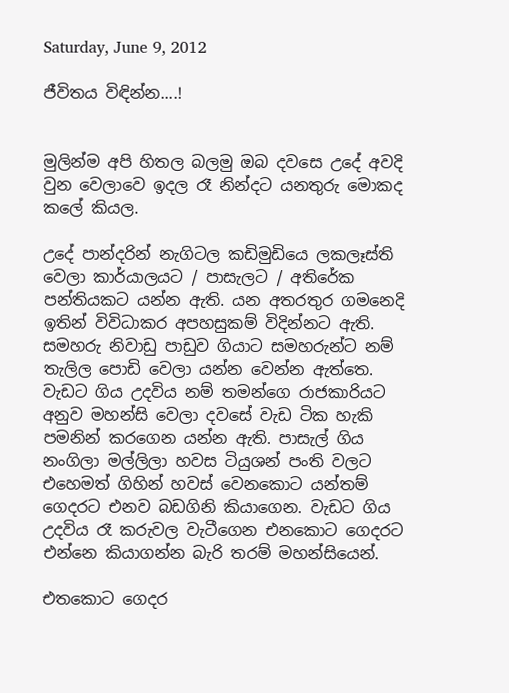Saturday, June 9, 2012

ජීවිතය විඳින්න....!


මුලින්ම අපි හිතල බලමු ඔබ දවසෙ උදේ අවදි වුන වෙලාවෙ ඉදල රෑ නින්දට යනතුරු මොකද කලේ කියල.

උදේ පාන්දරින් නැගිටල කඩිමුඩියෙ ලකලෑස්ති වෙලා කාර්යාලයට / පාසැලට / අතිරේක පන්තියකට යන්න ඇති. යන අතරතුර ගමනෙදි ඉතින් විවිධාකර අපහසුකම් විදින්නට ඇති. සමහරු නිවාඩු පාඩුව ගියාට සමහරුන්ට නම් තැලිල පොඩි වෙලා යන්න වෙන්න ඇත්තෙ.
වැඩට ගිය උදවිය නම් තමන්ගෙ රාජකාරියට අනුව මහන්සි වෙලා දවසේ වැඩ ටික හැකි පමනින් කරගෙන යන්න ඇති. පාසැල් ගිය නංගිලා මල්ලිලා හවස ටියුශන් පංති වලට එහෙමත් ගිහින් හවස් වෙනකොට යන්තම් ගෙදරට එනව බඩගිනි කියාගෙන. වැඩට ගිය උදවිය රෑ කරුවල වැටීගෙන එනකොට ගෙදරට එන්නෙ කියාගන්න බැරි තරම් මහන්සියෙන්.

එතකොට ගෙදර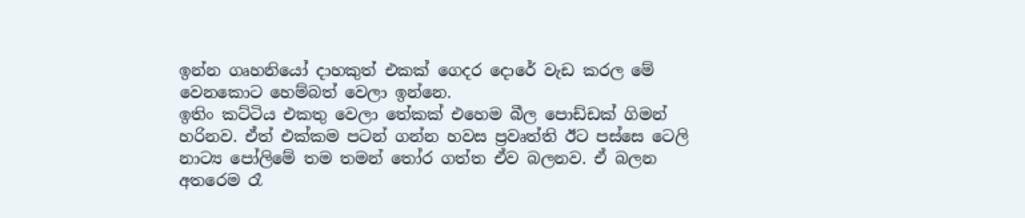ඉන්න ගෘහනියෝ දාහකුත් එකක් ගෙදර දොරේ වැඩ කරල මේ වෙනකොට හෙම්බත් වෙලා ඉන්නෙ.
ඉතිං කට්ටිය එකතු වෙලා තේකක් එහෙම බීල පොඩ්ඩක් ගිමන් හරිනව. ඒත් එක්කම පටන් ගන්න හවස ප්‍රවෘත්ති ඊට පස්සෙ ටෙලි නාට්‍ය පෝලිමේ තම තමන් තෝර ගත්ත ඒව බලනව. ඒ බලන අතරෙම රෑ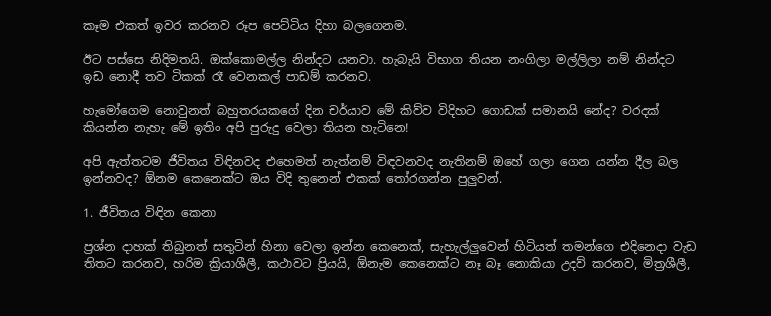කෑම එකත් ඉවර කරනව රූප පෙට්ටිය දිහා බලගෙනම.

ඊට පස්සෙ නිදිමතයි. ඔක්කොමල්ල නින්දට යනවා. හැබැයි විභාග තියන නංගිලා මල්ලිලා නම් නින්දට ඉඩ නොදී තව ටිකක් රෑ වෙනකල් පාඩම් කරනව.

හැමෝගෙම නොවුනත් බහුතරයකගේ දින චර්යාව මේ කිව්ව විදිහට ගොඩක් සමානයි නේද? වරදක් කියන්න නැහැ මේ ඉතිං අපි පුරුදු වෙලා තියන හැටිනෙ!

අපි ඇත්තටම ජීවිතය විඳිනවද එහෙමත් නැත්නම් විඳවනවද නැතිනම් ඔහේ ගලා ගෙන යන්න දීල බල ඉන්නවද? ඕනම කෙනෙක්ට ඔය විදි තුනෙන් එකක් තෝරගන්න පුලුවන්.

1. ජීවිතය විඳින කෙනා

ප්‍රශ්න දාහක් තිබුනත් සතුටින් හිනා වෙලා ඉන්න කෙනෙක්, සැහැල්ලුවෙන් හිටියත් තමන්ගෙ එදිනෙදා වැඩ තිතට කරනව, හරිම ක්‍රියාශීලී, කථාවට ප්‍රියයි, ඕනැම කෙනෙක්ට නෑ බෑ නොකියා උදව් කරනව, මිත්‍රශීලී,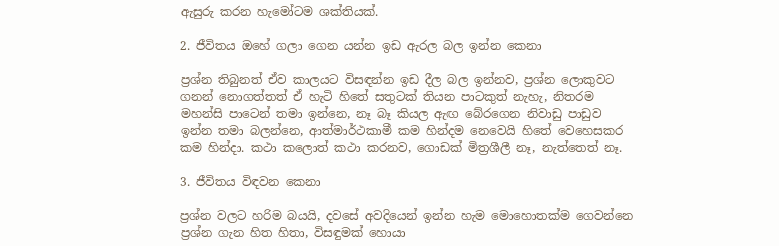ඇසුරු කරන හැමෝටම ශක්තියක්.

2. ජීවිතය ඔහේ ගලා ගෙන යන්න ඉඩ ඇරල බල ඉන්න කෙනා

ප්‍රශ්න තිබුනත් ඒව කාලයට විසඳන්න ඉඩ දීල බල ඉන්නව, ප්‍රශ්න ලොකුවට ගනන් නොගත්තත් ඒ හැටි හිතේ සතුටක් තියන පාටකුත් නැහැ, නිතරම මහන්සි පාටෙන් තමා ඉන්නෙ, නෑ බෑ කියල ඇඟ බේරගෙන නිවාඩු පාඩුව ඉන්න තමා බලන්නෙ, ආත්මාර්ථකාමී කම හින්දම නෙවෙයි හිතේ වෙහෙසකර කම හින්දා. කථා කලොත් කථා කරනව, ගොඩක් මිත්‍රශීලී නෑ, නැත්තෙත් නෑ.

3. ජීවිතය විඳවන කෙනා

ප්‍රශ්න වලට හරිම බයයි, දවසේ අවදියෙන් ඉන්න හැම මොහොතක්ම ගෙවන්නෙ ප්‍රශ්න ගැන හිත හිතා, විසඳුමක් හොයා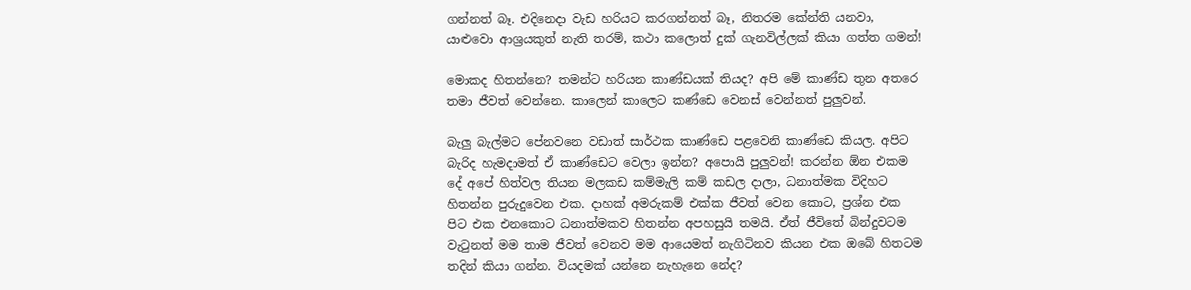ගන්නත් බෑ. එදිනෙදා වැඩ හරියට කරගන්නත් බෑ, නිතරම කේන්ති යනවා, යාළුවො ආශ්‍රයකුත් නැති තරම්, කථා කලොත් දුක් ගැනවිල්ලක් කියා ගත්ත ගමන්!

මොකද හිතන්නෙ? තමන්ට හරියන කාණ්ඩයක් තියද? අපි මේ කාණ්ඩ තුන අතරෙ තමා ජීවත් වෙන්නෙ. කාලෙන් කාලෙට කණ්ඩෙ වෙනස් වෙන්නත් පුලුවන්.

බැලු බැල්මට පේනවනෙ වඩාත් සාර්ථක කාණ්ඩෙ පළවෙනි කාණ්ඩෙ කියල. අපිට බැරිද හැමදාමත් ඒ කාණ්ඩෙට වෙලා ඉන්න? අපොයි පුලුවන්! කරන්න ඕන එකම දේ අපේ හිත්වල තියන මලකඩ කම්මැලි කම් කඩල දාලා, ධනාත්මක විදිහට හිතන්න පුරුදුවෙන එක. දාහක් අමරුකම් එක්ක ජීවත් වෙන කොට, ප්‍රශ්න එක පිට එක එනකොට ධනාත්මකව හිතන්න අපහසුයි තමයි. ඒත් ජීවිතේ බින්දුවටම වැටුනත් මම තාම ජීවත් වෙනව මම ආයෙමත් නැගිටිනව කියන එක ඔබේ හිතටම තදින් කියා ගන්න. වියදමක් යන්නෙ නැහැනෙ නේද?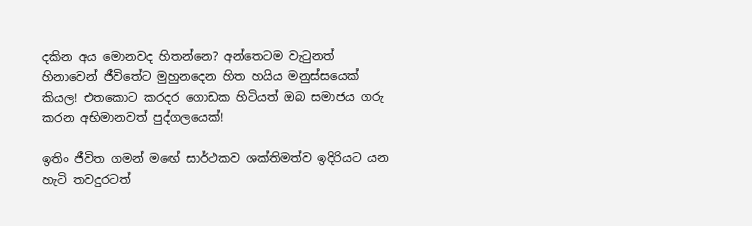දකින අය මොනවද හිතන්නෙ? අන්තෙටම වැටුනත් හිනාවෙන් ජීවිතේට මුහුනදෙන හිත හයිය මනුස්සයෙක් කියල! එතකොට කරදර ගොඩක හිටියත් ඔබ සමාජය ගරු කරන අභිමානවත් පුද්ගලයෙක්!

ඉතිං ජීවිත ගමන් මඟේ සාර්ථකව ශක්තිමත්ව ඉදිරියට යන හැටි තවදුරටත්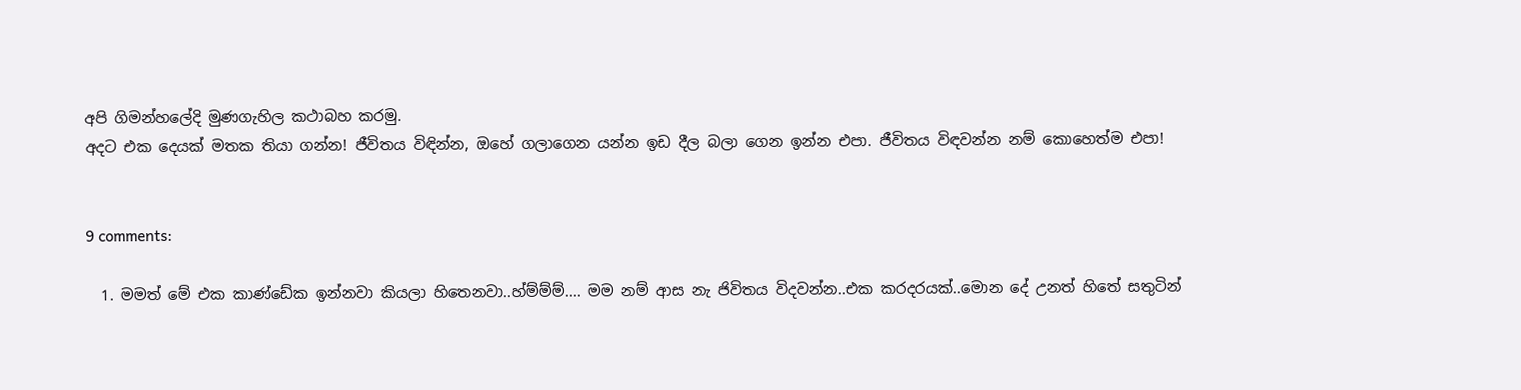අපි ගිමන්හලේදි මුණගැහිල කථාබහ කරමු.
අදට එක දෙයක් මතක තියා ගන්න! ජීවිතය විඳින්න, ඔහේ ගලාගෙන යන්න ඉඩ දීල බලා ගෙන ඉන්න එපා. ජීවිතය විඳවන්න නම් කොහෙත්ම එපා!


9 comments:

  1. මමත් මේ එක කාණ්ඩේක ඉන්නවා කියලා හිතෙනවා..හ්ම්ම්ම්.... මම නම් ආස නැ ජිවිතය විදවන්න..එක කරදරයක්..මොන දේ උනත් හිතේ සතුටින්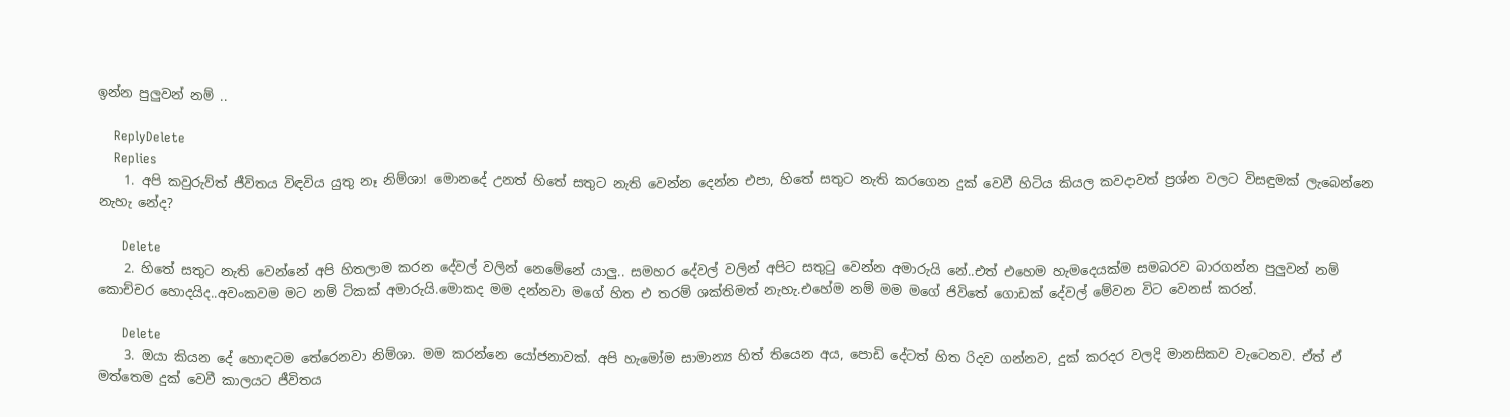ඉන්න පුලුවන් නම් ..

    ReplyDelete
    Replies
    1. අපි කවුරුව්ත් ජීවිතය විඳවිය යුතු නෑ නිම්ශා! මොනදේ උනත් හිතේ සතුට නැති වෙන්න දෙන්න එපා, හිතේ සතුට නැති කරගෙන දුක් වෙවී හිටිය කියල කවදාවත් ප්‍රශ්න වලට විසඳුමක් ලැබෙන්නෙ නැහැ නේද?

      Delete
    2. හිතේ සතුට නැති වෙන්නේ අපි හිතලාම කරන දේවල් වලින් නෙමේනේ යාලු.. සමහර දේවල් වලින් අපිට සතුටු වෙන්න අමාරුයි නේ..එත් එහෙම හැමදෙයක්ම සමබරව බාරගන්න පුලුවන් නම් කොච්චර හොදයිද..අවංකවම මට නම් ටිකක් අමාරුයි.මොකද මම දන්නවා මගේ හිත එ තරම් ශක්තිමත් නැහැ.එහේම නම් මම මගේ ජිවිතේ ගොඩක් දේවල් මේවන විට වෙනස් කරන්.

      Delete
    3. ඔයා කියන දේ හොඳටම තේරෙනවා නිම්ශා. මම කරන්නෙ යෝජනාවක්. අපි හැමෝම සාමාන්‍ය හිත් තියෙන අය, පොඩි දේටත් හිත රිදව ගන්නව, දුක් කරදර වලදි මානසිකව වැටෙනව. ඒත් ඒ මත්තෙම දුක් වෙවී කාලයට ජීවිතය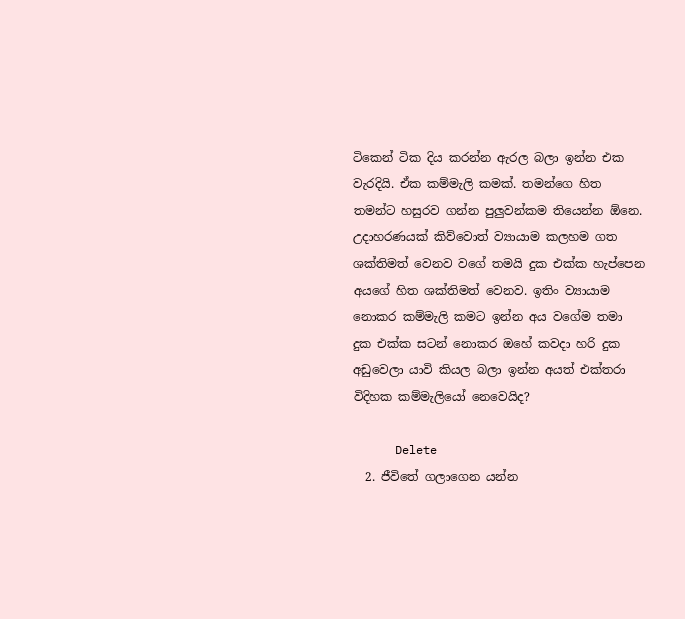ටිකෙන් ටික දිය කරන්න ඇරල බලා ඉන්න එක වැරදියි. ඒක කම්මැලි කමක්. තමන්ගෙ හිත තමන්ට හසුරව ගන්න පුලුවන්කම තියෙන්න ඕනෙ. උදාහරණයක් කිව්වොත් ව්‍යායාම කලහම ගත ශක්තිමත් වෙනව වගේ තමයි දුක එක්ක හැප්පෙන අයගේ හිත ශක්තිමත් වෙනව. ඉතිං ව්‍යායාම නොකර කම්මැලි කමට ඉන්න අය වගේම තමා දුක එක්ක සටන් නොකර ඔහේ කවදා හරි දුක අඩුවෙලා යාවි කියල බලා ඉන්න අයත් එක්තරා විදිහක කම්මැලියෝ නෙවෙයිද?

      Delete
  2. ජීවිතේ ගලාගෙන යන්න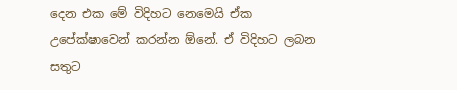දෙන එක මේ විදිහට නෙමෙයි ඒක උපේක්ෂාවෙන් කරන්න ඕනේ. ඒ විදිහට ලබන සතුට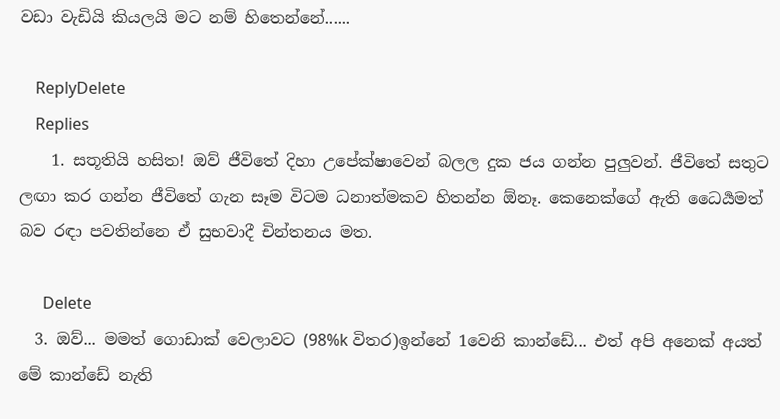වඩා වැඩියි කියලයි මට නම් හිතෙන්නේ......

    ReplyDelete
    Replies
    1. සතූතියි හසිත! ඔව් ජීවිතේ දිහා උපේක්ෂාවෙන් බලල දුක ජය ගන්න පුලුවන්. ජීවිතේ සතුට ලඟා කර ගන්න ජීවිතේ ගැන සෑම විටම ධනාත්මකව හිතන්න ඕනෑ. කෙනෙක්ගේ ඇති ධෛර්‍යමත් බව රඳා පවතින්නෙ ඒ සුභවාදී චින්තනය මත.

      Delete
  3. ඔව්... මමත් ගොඩාක් වෙලාවට (98%k විතර)ඉන්නේ 1වෙනි කාන්ඩේ... එත් අපි අනෙක් අයත් මේ කාන්ඩේ නැති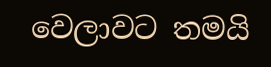වෙලාවට තමයි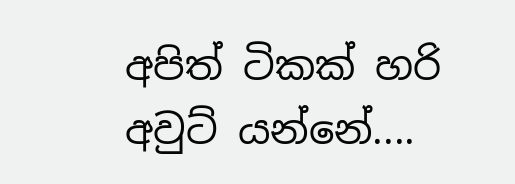අපිත් ටිකක් හරි අවුට් යන්නේ....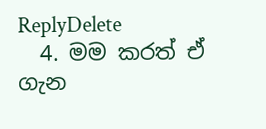ReplyDelete
  4. මම කරත් ඒ ගැන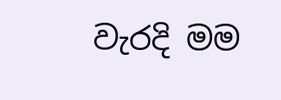වැරදි මම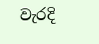වැරදි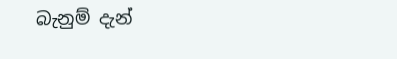බැනුම් දැන්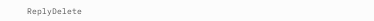ReplyDelete